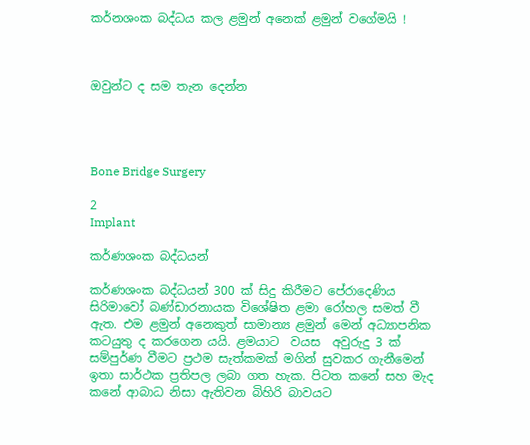කර්නශංක බද්ධය කල ළමුන් අනෙක් ළමුන් වගේමයි !



ඔවුන්ට ද සම තැන දෙන්න




Bone Bridge Surgery

2
Implant

කර්ණශංක බද්ධයන්

කර්ණශංක බද්ධයන් 300 ක් සිදු කිරීමට පේරාදෙණිය සිරිමාවෝ බණ්ඩාරනායක විශේෂිත ළමා රෝහල සමත් වී ඇත. එම ළමුන් අනෙකුත් සාමාන්‍ය ළමුන් මෙන් අධ්‍යාපනික කටයුතු ද කරගෙන යයි. ළමයාට  වයස  අවුරුදු 3 ක් සම්පුර්ණ වීමට ප්‍රථම සැත්කමක් මගින් සුවකර ගැනීමෙන් ඉතා සාර්ථක ප්‍රතිපල ලබා ගත හැක. පිටත කනේ සහ මැද කනේ ආබාධ නිසා ඇතිවන බිහිරි බාවයට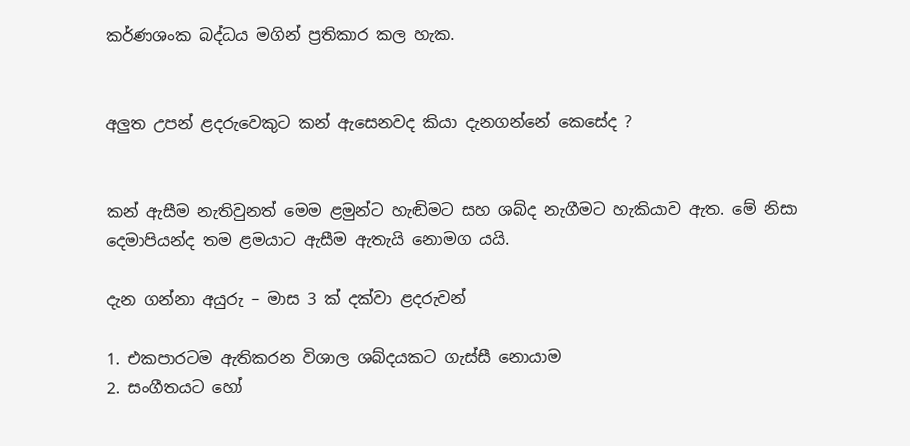කර්ණශංක බද්ධය මගින් ප්‍රතිකාර කල හැක.


අලුත උපන් ළදරුවෙකුට කන් ඇසෙනවද කියා දැනගන්නේ කෙසේද ?


කන් ඇසීම නැතිවුනත් මෙම ළමුන්ට හැඬිමට සහ ශබ්ද නැගීමට හැකියාව ඇත. මේ නිසා දෙමාපියන්ද තම ළමයාට ඇසීම ඇතැයි නොමග යයි.

දැන ගන්නා අයුරු – මාස 3 ක් දක්වා ළදරුවන්

1. එකපාරටම ඇතිකරන විශාල ශබ්දයකට ගැස්සී නොයාම
2. සංගීතයට හෝ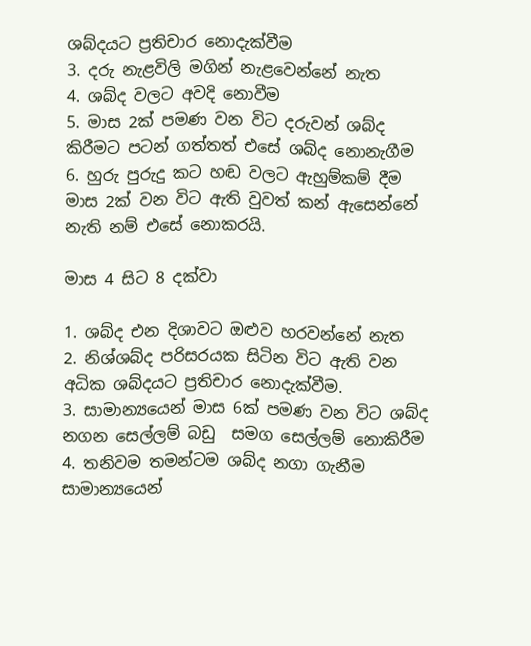ශබ්දයට ප්‍රතිචාර නොදැක්වීම
3. දරු නැළවිලි මගින් නැළවෙන්නේ නැත
4. ශබ්ද වලට අවදි නොවීම
5. මාස 2ක් පමණ වන විට දරුවන් ශබ්ද කිරීමට පටන් ගත්තත් එසේ ශබ්ද නොනැගීම
6. හුරු පුරුදු කට හඬ වලට ඇහුම්කම් දීම මාස 2ක් වන විට ඇති වුවත් කන් ඇසෙන්නේ නැති නම් එසේ නොකරයි.

මාස 4 සිට 8 දක්වා

1. ශබ්ද එන දිශාවට ඔළුව හරවන්නේ නැත
2. නිශ්ශබ්ද පරිසරයක සිටින විට ඇති වන අධික ශබ්දයට ප්‍රතිචාර නොදැක්වීම.
3. සාමාන්‍යයෙන් මාස 6ක් පමණ වන විට ශබ්ද නගන සෙල්ලම් බඩු  සමග සෙල්ලම් නොකිරීම
4. තනිවම තමන්ටම ශබ්ද නගා ගැනීම සාමාන්‍යයෙන්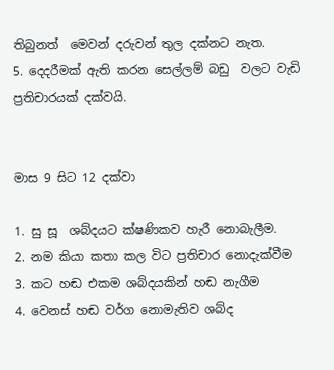තිබුනත්  මෙවන් දරුවන් තුල දක්නට නැත.
5. දෙදරීමක් ඇති කරන සෙල්ලම් බඩු  වලට වැඩි ප්‍රතිචාරයක් දක්වයි.


මාස 9 සිට 12 දක්වා

1. සු සූ  ශබ්දයට ක්ෂණිකව හැරී නොබැලීම.
2. නම කියා කතා කල විට ප්‍රතිචාර නොදැක්වීම
3. කට හඬ එකම ශබ්දයකින් හඬ නැගීම
4. වෙනස් හඬ වර්ග නොමැතිව ශබ්ද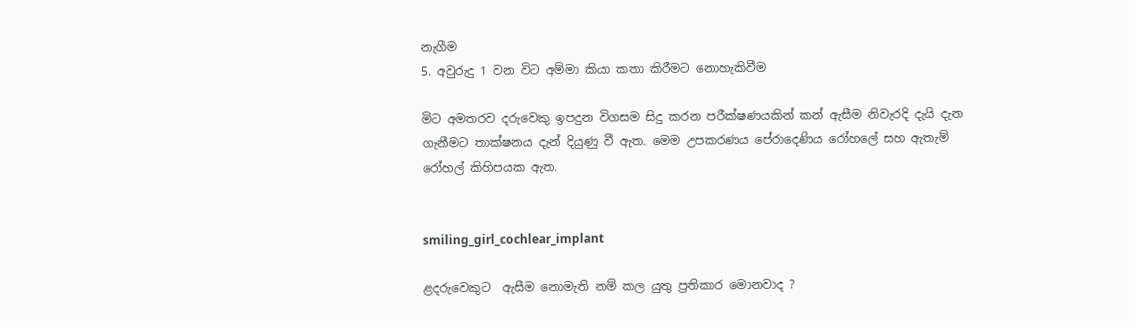නැගීම
5. අවුරුදු 1 වන විට අම්මා කියා කතා කිරීමට නොහැකිවීම

මිට අමතරව දරුවෙකු ඉපදුන විගසම සිදු කරන පරීක්ෂණයකින් කන් ඇසීම නිවැරදි දැයි දැන ගැනීමට තාක්ෂනය දැන් දියුණු වී ඇත. මෙම උපකරණය පේරාදෙණිය රෝහලේ සහ ඇතැම් රෝහල් කිහිපයක ඇත.


smiling_girl_cochlear_implant

ළදරුවෙකුට  ඇසීම නොමැති නම් කල යුතු ප්‍රතිකාර මොනවාද ?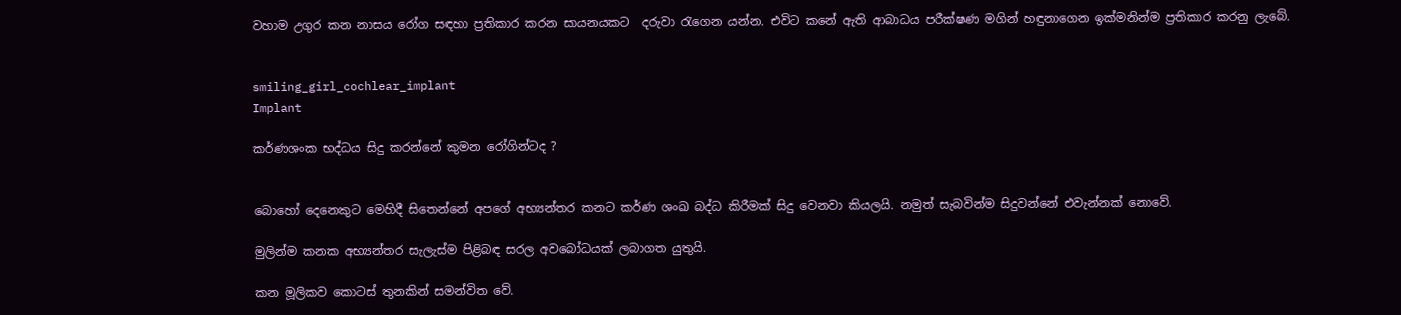වහාම උගුර කන නාසය රෝග සඳහා ප්‍රතිකාර කරන සායනයකට  දරුවා රැගෙන යන්න. එවිට කනේ ඇති ආබාධය පරීක්ෂණ මගින් හඳුනාගෙන ඉක්මනින්ම ප්‍රතිකාර කරනු ලැබේ.


smiling_girl_cochlear_implant
Implant

කර්ණශංක භද්ධය සිදු කරන්නේ කුමන රෝගින්ටද ?


බොහෝ දෙනෙකුට මෙහිදී සිතෙන්නේ අපගේ අභ්‍යන්තර කනට කර්ණ ශංඛ බද්ධ කිරීමක් සිදු වෙනවා කියලයි. නමුත් සැබවින්ම සිදුවන්නේ එවැන්නක් නොවේ.

මුලින්ම කනක අභ්‍යන්තර සැලැස්ම පිළිබඳ සරල අවබෝධයක් ලබාගත යුතුයි.

කන මූලිකව කොටස් තුනකින් සමන්විත වේ.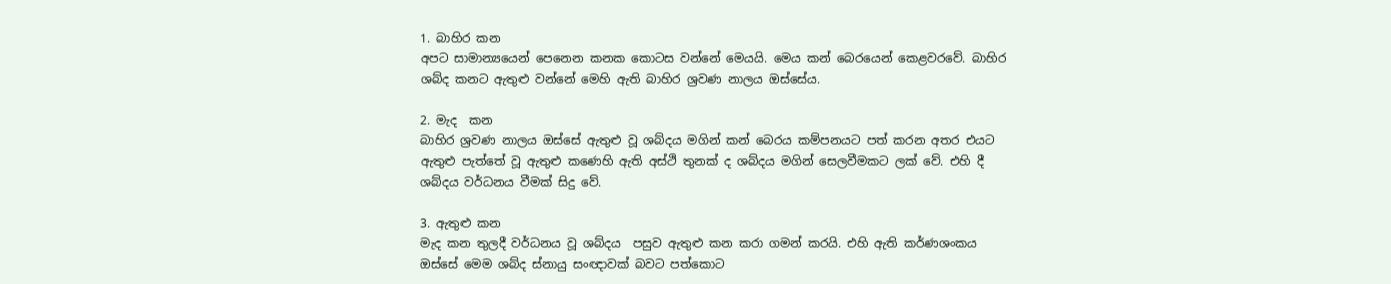1. බාහිර කන
අපට සාමාන්‍යයෙන් පෙනෙන කනක කොටස වන්නේ මෙයයි. මෙය කන් බෙරයෙන් කෙළවරවේ. බාහිර ශබ්ද කනට ඇතුළු වන්නේ මෙහි ඇති බාහිර ශ්‍රවණ නාලය ඔස්සේය.

2. මැද  කන
බාහිර ශ්‍රවණ නාලය ඔස්සේ ඇතුළු වූ ශබ්දය මගින් කන් බෙරය කම්පනයට පත් කරන අතර එයට ඇතුළු පැත්තේ වූ ඇතුළු කණෙහි ඇති අස්ථි තුනක් ද ශබ්දය මගින් සෙලවීමකට ලක් වේ. එහි දී ශබ්දය වර්ධනය වීමක් සිදු වේ.

3. ඇතුළු කන
මැද කන තුලදී වර්ධනය වූ ශබ්දය  පසුව ඇතුළු කන කරා ගමන් කරයි. එහි ඇති කර්ණශංකය ඔස්සේ මෙම ශබ්ද ස්නායු සංඥාවක් බවට පත්කොට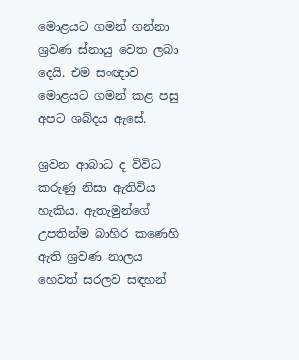මොළයට ගමන් ගන්නා ශ්‍රවණ ස්නායු වෙත ලබා දෙයි. එම සංඥාව මොළයට ගමන් කළ පසු අපට ශබ්දය ඇසේ.

ශ්‍රවන ආබාධ ද විවිධ කරුණු නිසා ඇතිවිය හැකිය. ඇතැමුන්ගේ උපතින්ම බාහිර කණෙහි ඇති ශ්‍රවණ නාලය හෙවත් සරලව සඳහන්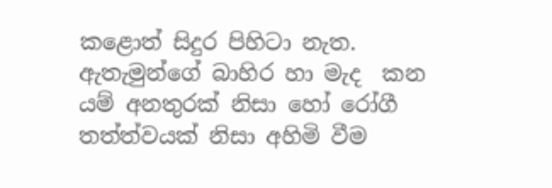කළොත් සිදුර පිහිටා නැත. ඇතැමුන්ගේ බාහිර හා මැද  කන යම් අනතුරක් නිසා හෝ රෝගී තත්ත්වයක් නිසා අහිමි වීම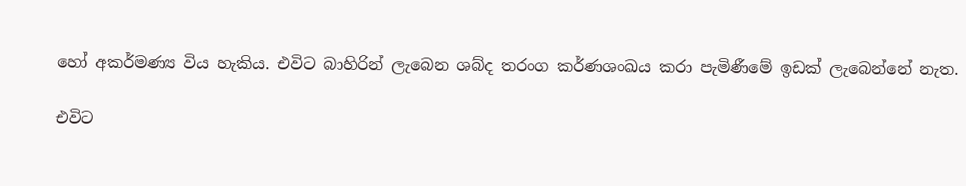හෝ අකර්මණ්‍ය විය හැකිය. එවිට බාහිරින් ලැබෙන ශබ්ද තරංග කර්ණශංඛය කරා පැමිණීමේ ඉඩක් ලැබෙන්නේ නැත.

එවිට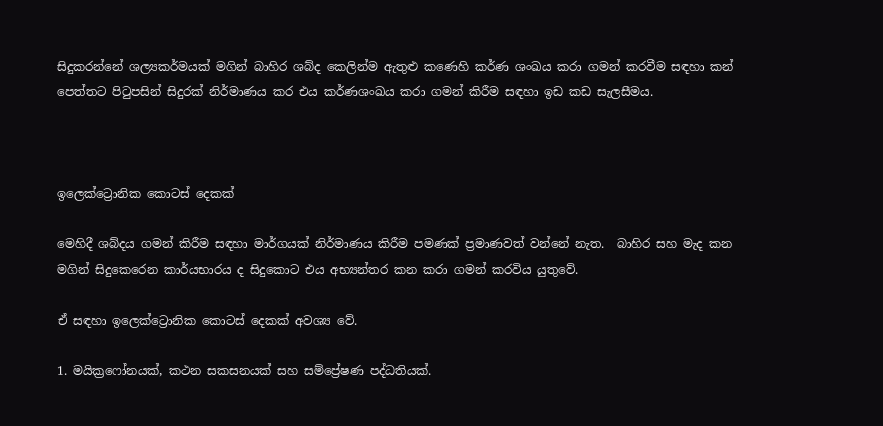සිදුකරන්නේ ශල්‍යකර්මයක් මගින් බාහිර ශබ්ද කෙලින්ම ඇතුළු කණෙහි කර්ණ ශංඛය කරා ගමන් කරවීම සඳහා කන් පෙත්තට පිටුපසින් සිදුරක් නිර්මාණය කර එය කර්ණශංඛය කරා ගමන් කිරීම සඳහා ඉඩ කඩ සැලසීමය.



ඉලෙක්ට්‍රොනික කොටස් දෙකක්

මෙහිදී ශබ්දය ගමන් කිරීම සඳහා මාර්ගයක් නිර්මාණය කිරීම පමණක් ප්‍රමාණවත් වන්නේ නැත.  බාහිර සහ මැද කන මගින් සිදුකෙරෙන කාර්යභාරය ද සිදුකොට එය අභ්‍යන්තර කන කරා ගමන් කරවිය යුතුවේ.

ඒ සඳහා ඉලෙක්ට්‍රොනික කොටස් දෙකක් අවශ්‍ය වේ.

1. මයික්‍රෆෝනයක්, කථන සකසනයක් සහ සම්ප්‍රේෂණ පද්ධතියක්.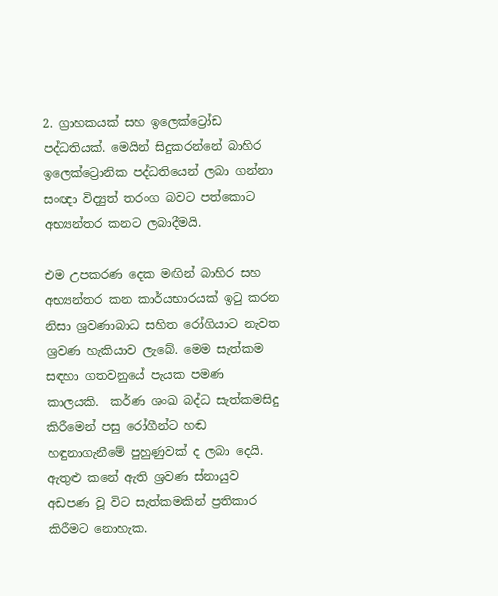2. ග්‍රාහකයක් සහ ඉලෙක්ට්‍රෝඩ පද්ධතියක්. මෙයින් සිදුකරන්නේ බාහිර ඉලෙක්ට්‍රොනික පද්ධතියෙන් ලබා ගන්නා සංඥා විද්‍යුත් තරංග බවට පත්කොට අභ්‍යන්තර කනට ලබාදීමයි.

එම උපකරණ දෙක මඟින් බාහිර සහ අභ්‍යන්තර කන කාර්යභාරයක් ඉටු කරන නිසා ශ්‍රවණාබාධ සහිත රෝගියාට නැවත ශ්‍රවණ හැකියාව ලැබේ. මෙම සැත්කම සඳහා ගතවනුයේ පැයක පමණ කාලයකි.  කර්ණ ශංඛ බද්ධ සැත්කමසිදු කිරීමෙන් පසු රෝගීන්ට හඬ හඳුනාගැනීමේ පුහුණුවක් ද ලබා දෙයි. ඇතුළු කනේ ඇති ශ්‍රවණ ස්නායුව අඩපණ වූ විට සැත්කමකින් ප්‍රතිකාර කිරීමට නොහැක.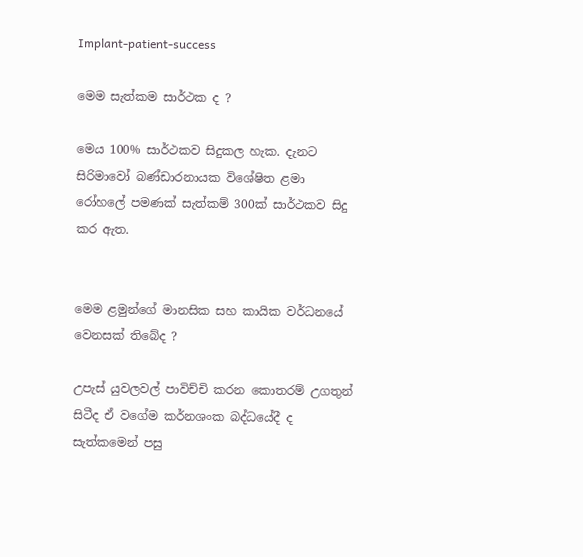Implant-patient-success

මෙම සැත්කම සාර්ථක ද ?

මෙය 100% සාර්ථකව සිදුකල හැක. දැනට සිරිමාවෝ බණ්ඩාරනායක විශේෂිත ළමා රෝහලේ පමණක් සැත්කම් 300ක් සාර්ථකව සිදු කර ඇත.


මෙම ළමුන්ගේ මානසික සහ කායික වර්ධනයේ වෙනසක් තිබේද ?

උපැස් යුවලවල් පාවිච්චි කරන කොතරම් උගතුන් සිටීද ඒ වගේම කර්නශංක බද්ධයේදී ද සැත්කමෙන් පසු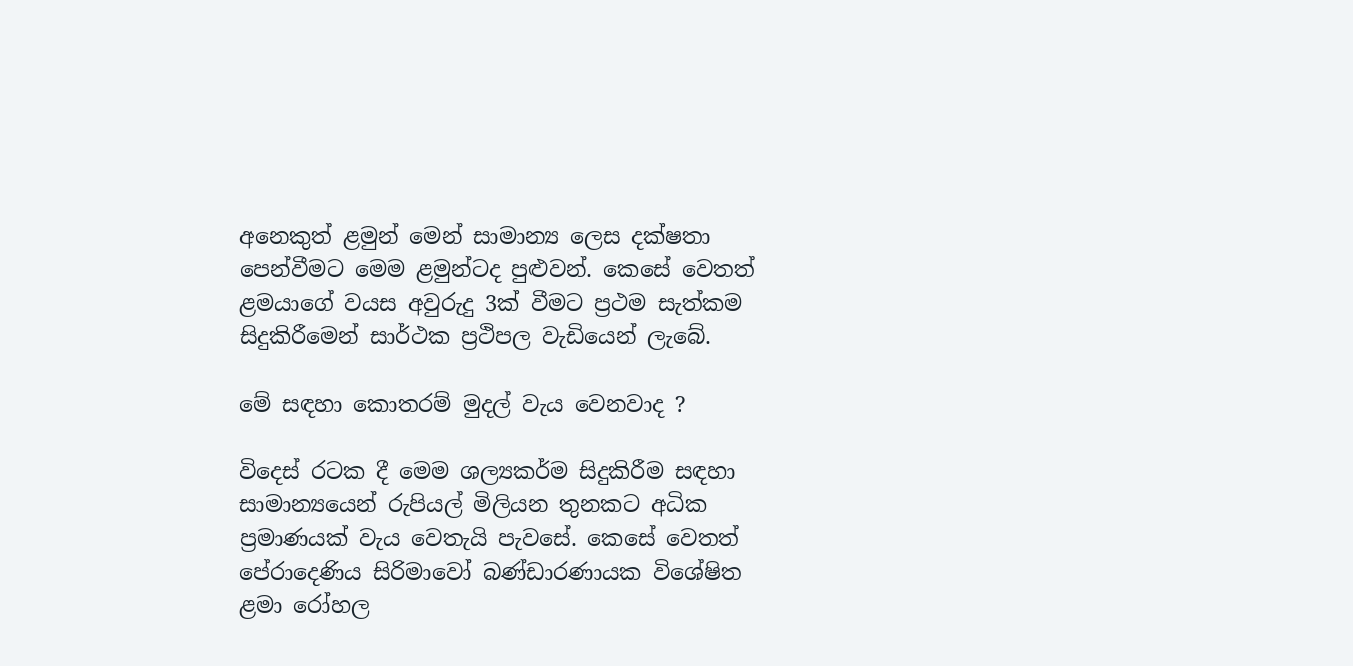අනෙකුත් ළමුන් මෙන් සාමාන්‍ය ලෙස දක්ෂතා පෙන්වීමට මෙම ළමුන්ටද පුළුවන්. කෙසේ වෙතත් ළමයාගේ වයස අවුරුදු 3ක් වීමට ප්‍රථම සැත්කම සිදුකිරීමෙන් සාර්ථක ප්‍රථිපල වැඩියෙන් ලැබේ.

මේ සඳහා කොතරම් මුදල් වැය වෙනවාද ?

විදෙස් රටක දී මෙම ශල්‍යකර්ම සිදුකිරීම සඳහා සාමාන්‍යයෙන් රුපියල් මිලියන තුනකට අධික ප්‍රමාණයක් වැය වෙතැයි පැවසේ. කෙසේ වෙතත් පේරාදෙණිය සිරිමාවෝ බණ්ඩාරණායක විශේෂිත ළමා රෝහල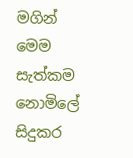මගින් මෙම සැත්කම නොමිලේ සිදුකර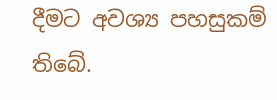දීමට අවශ්‍ය පහසුකම් තිබේ.